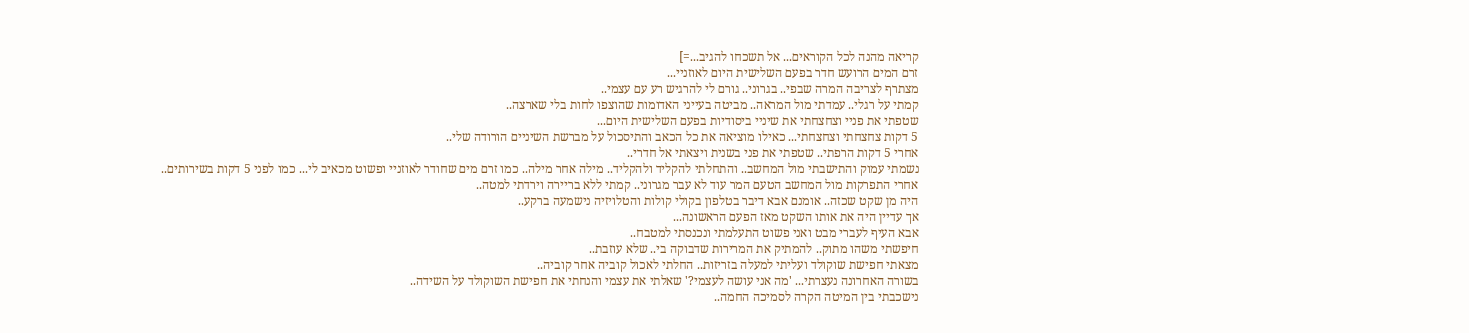קריאה מהנה לכל הקוראים... אל תשכחו להגיב...=]
זרם המים הרועש חדר בפעם השלישית היום לאוזניי...
מצתרף לצריבה המרה שבפי.. בגרוני.. גורם לי להרגיש רע עם עצמי..
קמתי על רגלי.. עמדתי מול המראה.. מביטה בעייני האדומות שהוצפו לחות בלי שארצה..
שטפתי את פניי וצחצחתי את שיניי ביסודיות בפעם השלישית היום...
5 דקות צחצחתי וצחצחתי... כאילו מוציאה את כל הכאב והתיסכול על מברשת השיניים הורודה שלי..
אחרי 5 דקות הרפתי.. שטפתי את פני בשנית ויצאתי אל חדרי..
נשמתי עמוק והתישבתי מול המחשב.. והתחלתי להקליד ולהקליד.. מילה אחר מילה.. כמו זרם מים שחודר לאוזניי ופשוט מכאיב לי... כמו לפני 5 דקות בשירותים..
אחרי התפרקות מול המחשב הטעם המר עוד לא עבר מגרוני.. קמתי ללא בריירה וירדתי למטה..
היה מן שקט שכזה.. אומנם אבא דיבר בטלפון בקולי קולות והטלויזיה נישמעה ברקע..
אך עדיין היה את אותו השקט מאז הפעם הראשונה...
אבא העיף לעברי מבט ואני פשוט התעלמתי ונכנסתי למטבח..
חיפשתי משהו מתוק.. להמתיק את המרירות שדבוקה בי.. שלא עוזבת..
מצאתי חפישת שוקולד ועליתי למעלה בזריזות.. החלתי לאכול קוביה אחר קוביה..
בשורה האחרונה נעצרתי... 'מה אני עושה לעצמי?' שאלתי את עצמי והנחתי את חפישת השוקולד על השידה..
נישכבתי בין המיטה הקרה לסמיכה החמה..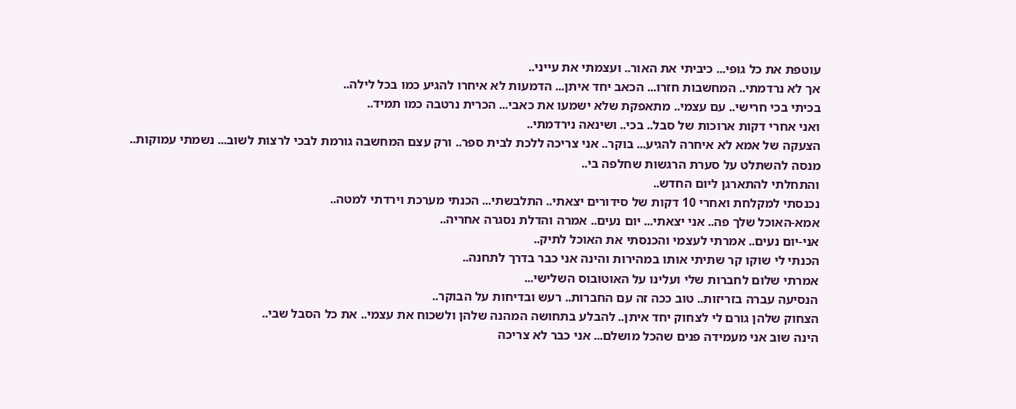עוטפת את כל גופי... כיביתי את האור.. ועצמתי את עייני..
אך לא נרדמתי.. המחשבות חזרו... הכאב יחד איתן... הדמעות לא איחרו להגיע כמו בכל לילה..
בכיתי בכי חרישי.. עם עצמי.. מתאפקת שלא ישמעו את כאבי... הכרית נרטבה כמו תמיד..
ואני אחרי דקות ארוכות של סבל.. בכי.. ושינאה נירדמתי..
הצעקה של אמא לא איחרה להגיע... בוקר.. אני צריכה ללכת לבית ספר.. ורק עצם המחשבה גורמת לבכי לרצות לשוב... נשמתי עמוקות.. מנסה להשתלט על סערת הרגשות שחלפה בי..
והתחלתי להתארגן ליום החדש..
נכנסתי למקלחת ואחרי 10 דקות של סידורים יצאתי.. התלבשתי... הכנתי מערכת וירדתי למטה..
אמא-האוכל שלך פה.. אני יצאתי... יום נעים.. אמרה והדלת נסגרה אחריה..
אני-יום נעים.. אמרתי לעצמי והכנסתי את האוכל לתיק..
הכנתי לי שוקו קר שתיתי אותו במהירות והינה אני כבר בדרך לתחנה..
אמרתי שלום לחברות שלי ועלינו על האוטובוס השלישי...
הנסיעה עברה בזריזות.. טוב ככה זה עם החברות.. רעש ובדיחות על הבוקר..
הצחוק שלהן גורם לי לצחוק יחד איתן.. להבלע בתחושה המהנה שלהן ולשכוח את עצמי.. את כל הסבל שבי..
הינה שוב אני מעמידה פנים שהכל מושלם... אני כבר לא צריכה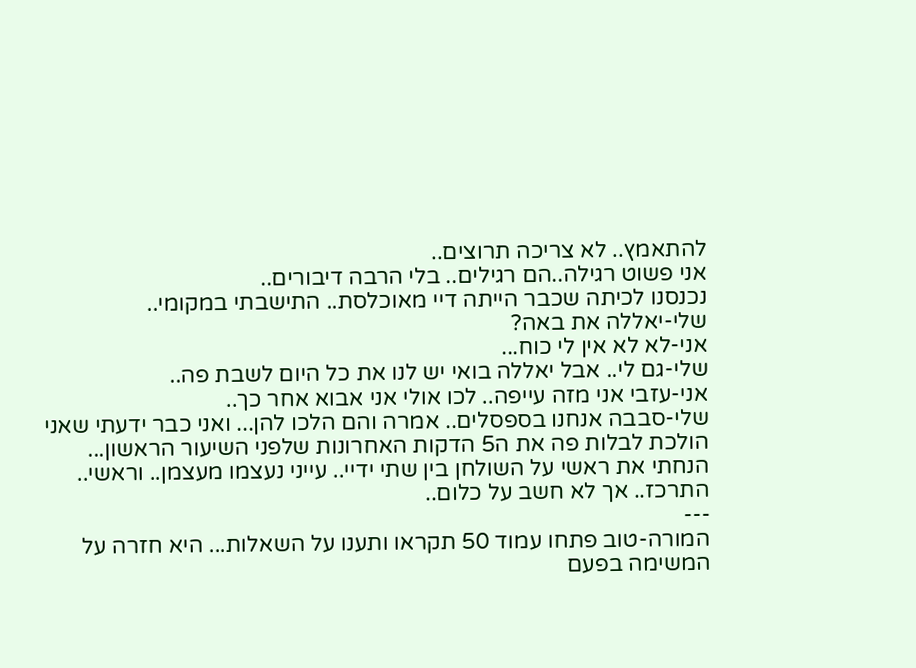להתאמץ.. לא צריכה תרוצים..
אני פשוט רגילה..הם רגילים.. בלי הרבה דיבורים..
נכנסנו לכיתה שכבר הייתה דיי מאוכלסת.. התישבתי במקומי..
שלי-יאללה את באה?
אני-לא לא אין לי כוח...
שלי-גם לי.. אבל יאללה בואי יש לנו את כל היום לשבת פה..
אני-עזבי אני מזה עייפה.. לכו אולי אני אבוא אחר כך..
שלי-סבבה אנחנו בספסלים.. אמרה והם הלכו להן... ואני כבר ידעתי שאני הולכת לבלות פה את ה5 הדקות האחרונות שלפני השיעור הראשון...
הנחתי את ראשי על השולחן בין שתי ידיי.. עייני נעצמו מעצמן.. וראשי.. התרכז.. אך לא חשב על כלום..
---
המורה-טוב פתחו עמוד 50 תקראו ותענו על השאלות... היא חזרה על המשימה בפעם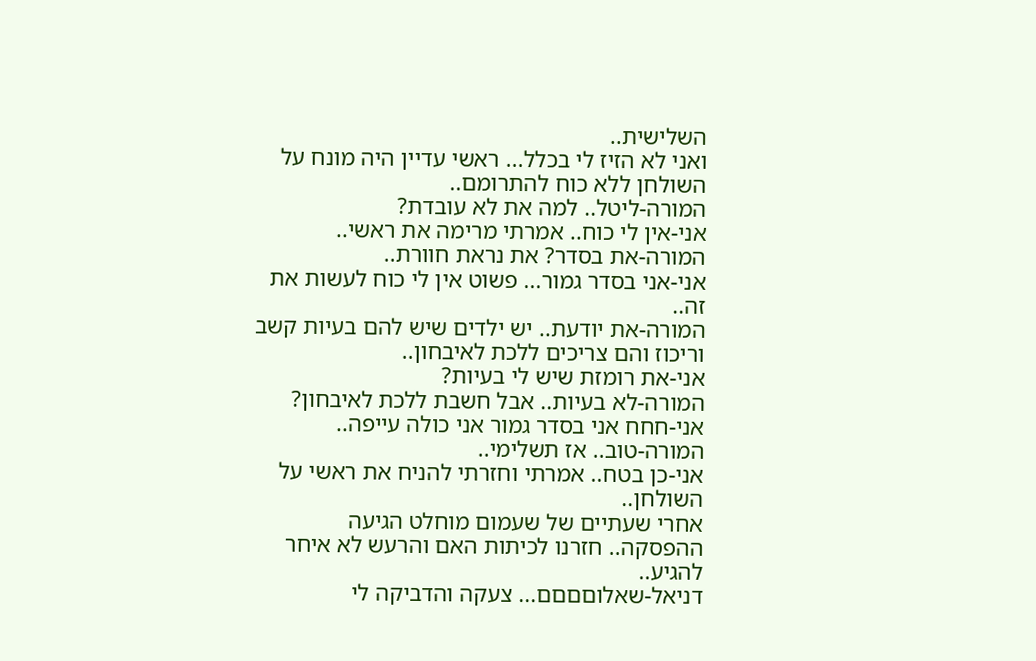השלישית..
ואני לא הזיז לי בכלל... ראשי עדיין היה מונח על השולחן ללא כוח להתרומם..
המורה-ליטל.. למה את לא עובדת?
אני-אין לי כוח.. אמרתי מרימה את ראשי..
המורה-את בסדר? את נראת חוורת..
אני-אני בסדר גמור... פשוט אין לי כוח לעשות את זה..
המורה-את יודעת.. יש ילדים שיש להם בעיות קשב וריכוז והם צריכים ללכת לאיבחון..
אני-את רומזת שיש לי בעיות?
המורה-לא בעיות.. אבל חשבת ללכת לאיבחון?
אני-חחח אני בסדר גמור אני כולה עייפה..
המורה-טוב.. אז תשלימי..
אני-כן בטח.. אמרתי וחזרתי להניח את ראשי על השולחן..
אחרי שעתיים של שעמום מוחלט הגיעה ההפסקה.. חזרנו לכיתות האם והרעש לא איחר להגיע..
דניאל-שאלוםםםם... צעקה והדביקה לי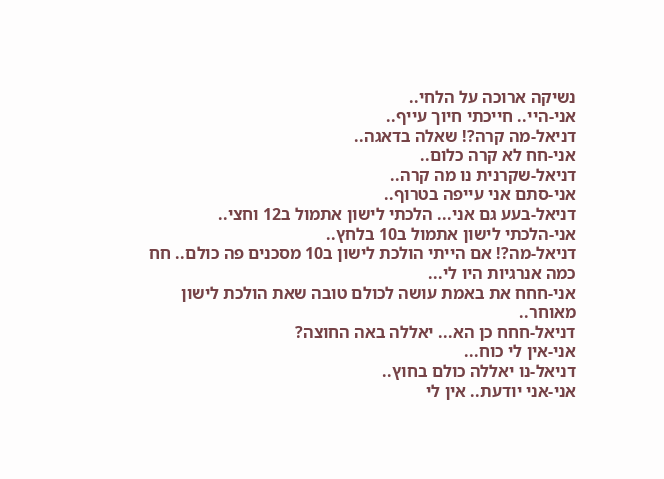נשיקה ארוכה על הלחי..
אני-היי.. חייכתי חיוך עייף..
דניאל-מה קרה?! שאלה בדאגה..
אני-חח לא קרה כלום..
דניאל-שקרנית נו מה קרה..
אני-סתם אני עייפה בטרוף..
דניאל-בעע גם אני... הלכתי לישון אתמול ב12 וחצי..
אני-הלכתי לישון אתמול ב10 בלחץ..
דניאל-מה?! אם הייתי הולכת לישון ב10 מסכנים פה כולם.. חח כמה אנרגיות היו לי...
אני-חחח את באמת עושה לכולם טובה שאת הולכת לישון מאוחר..
דניאל-חחח כן הא... יאללה באה החוצה?
אני-אין לי כוח...
דניאל-נו יאללה כולם בחוץ..
אני-אני יודעת.. אין לי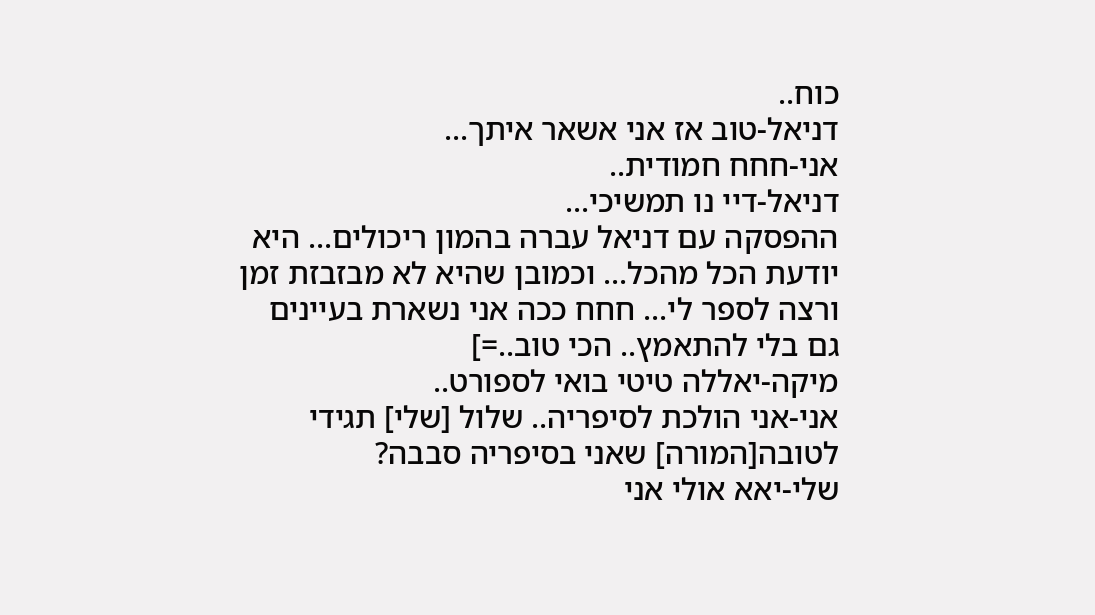כוח..
דניאל-טוב אז אני אשאר איתך...
אני-חחח חמודית..
דניאל-דיי נו תמשיכי...
ההפסקה עם דניאל עברה בהמון ריכולים... היא יודעת הכל מהכל... וכמובן שהיא לא מבזבזת זמן ורצה לספר לי... חחח ככה אני נשארת בעיינים גם בלי להתאמץ.. הכי טוב..=]
מיקה-יאללה טיטי בואי לספורט..
אני-אני הולכת לסיפריה.. שלול [שלי] תגידי לטובה[המורה] שאני בסיפריה סבבה?
שלי-יאא אולי אני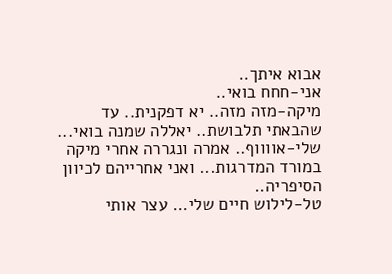אבוא איתך..
אני-חחח בואי..
מיקה-מזה מזה.. יא דפקנית.. עד שהבאתי תלבושת.. יאללה שמנה בואי...
שלי-אווווף.. אמרה ונגררה אחרי מיקה במורד המדרגות... ואני אחרייהם לכיוון הסיפריה..
טל-לילוש חיים שלי... עצר אותי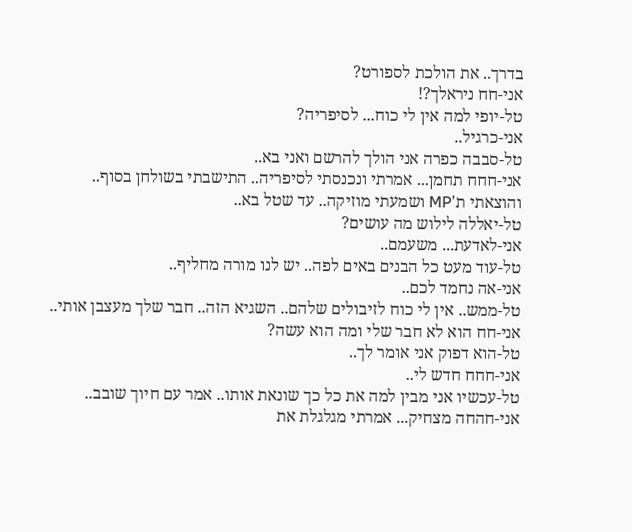בדרך.. את הולכת לספורט?
אני-חח ניראלך?!
טל-יופי למה אין לי כוח... לסיפריה?
אני-כרגיל..
טל-סבבה כפרה אני הולך להרשם ואני בא..
אני-חחח תחמן... אמרתי ונכנסתי לסיפריה.. התישבתי בשולחן בסוף..
והוצאתי ת'MP ושמעתי מוזיקה.. עד שטל בא..
טל-יאללה לילוש מה עושים?
אני-לאדעת... משעמם..
טל-עוד מעט כל הבנים באים לפה.. יש לנו מורה מחליף..
אני-אה נחמד לכם..
טל-ממש.. אין לי כוח לזיבולים שלהם.. השגיא הזה.. חבר שלך מעצבן אותי..
אני-חח הוא לא חבר שלי ומה הוא עשה?
טל-הוא דפוק אני אומר לך..
אני-חחח חדש לי..
טל-עכשיו אני מבין למה את כל כך שונאת אותו.. אמר עם חיוך שובב..
אני-חהחה מצחיק... אמרתי מגלגלת את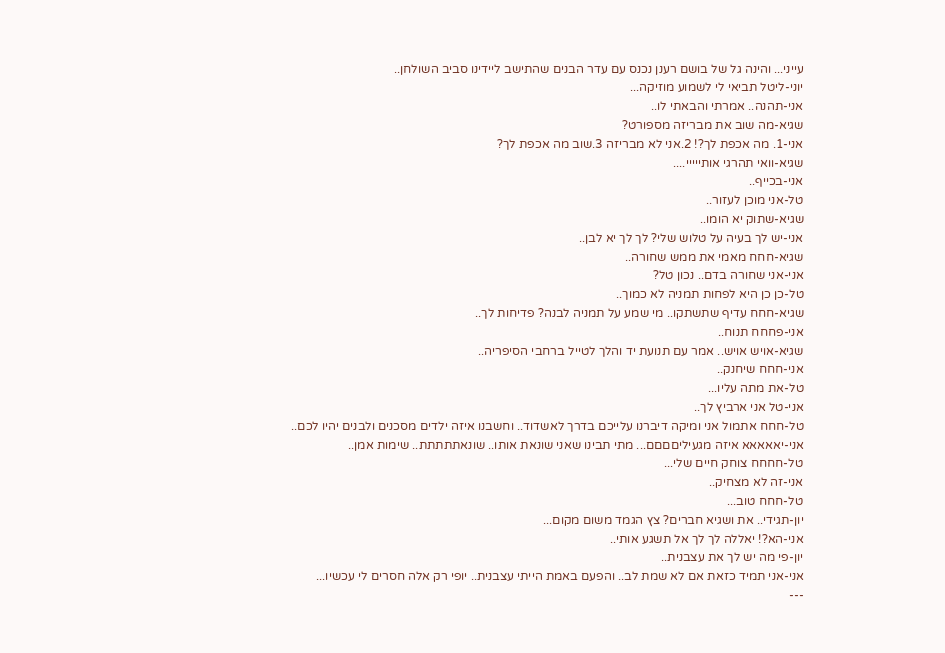עייני... והינה גל של בושם רענן נכנס עם עדר הבנים שהתישב ליידינו סביב השולחן..
יוני-ליטל תביאי לי לשמוע מוזיקה...
אני-תהנה.. אמרתי והבאתי לו..
שגיא-מה שוב את מבריזה מספורט?
אני-1. מה אכפת לך?! 2.אני לא מבריזה 3.שוב מה אכפת לך?
שגיא-וואי תהרגי אותייייי....
אני-בכייף..
טל-אני מוכן לעזור..
שגיא-שתוק יא הומו..
אני-יש לך בעיה על טלוש שלי? לך לך יא לבן..
שגיא-חחח מאמי את ממש שחורה..
אני-אני שחורה בדם.. נכון טל?
טל-כן כן היא לפחות תמניה לא כמוך..
שגיא-חחח עדיף שתשתקו.. מי שמע על תמניה לבנה? פדיחות לך..
אני-פחחח תנוח..
שגיא-אויש אויש.. אמר עם תנועת יד והלך לטייל ברחבי הסיפריה..
אני-חחח שיחנק..
טל-את מתה עליו...
אני-טל אני ארביץ לך..
טל-חחח אתמול אני ומיקה דיברנו עלייכם בדרך לאשדוד.. וחשבנו איזה ילדים מסכנים ולבנים יהיו לכם..
אני-יאאאאא איזה מגעיליםםםם... מתי תבינו שאני שונאת אותו.. שונאתתתתת.. שימות אמן..
טל-חחחח צוחק חיים שלי...
אני-זה לא מצחיק..
טל-חחח טוב...
יון-תגידי.. את ושגיא חברים? צץ הגמד משום מקום...
אני-הא?! יאללה לך לך אל תשגע אותי..
יון-פי מה יש לך את עצבנית..
אני-אני תמיד כזאת אם לא שמת לב.. והפעם באמת הייתי עצבנית.. יופי רק אלה חסרים לי עכשיו...
---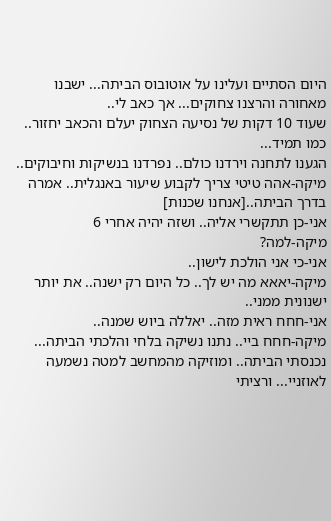היום הסתיים ועלינו על אוטובוס הביתה... ישבנו מאחורה והרצנו צחוקים... אך כאב לי..
שעוד 10 דקות של נסיעה הצחוק יעלם והכאב יחזור.. כמו תמיד...
הגענו לתחנה וירדנו כולם.. נפרדנו בנשיקות וחיבוקים..
מיקה-אהה טיטי צריך לקבוע שיעור באנגלית.. אמרה בדרך הביתה..[אנחנו שכנות]
אני-כן תתקשרי אליה.. ושזה יהיה אחרי 6
מיקה-למה?
אני-כי אני הולכת לישון..
מיקה-יאאא מה יש לך.. כל היום רק ישנה.. את יותר ישנונית ממני..
אני-חחח ראית מזה.. יאללה ביוש שמנה..
מיקה-חחח ביי.. נתנו נשיקה בלחי והלכתי הביתה...
נכנסתי הביתה.. ומוזיקה מהמחשב למטה נשמעה לאוזניי... ורציתי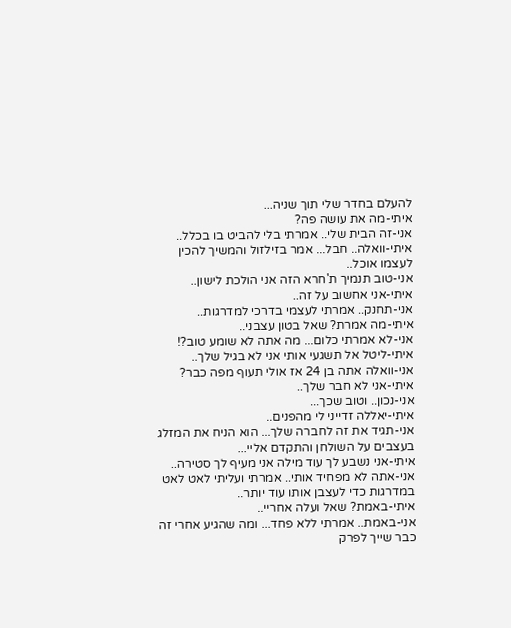להעלם בחדר שלי תוך שניה...
איתי-מה את עושה פה?
אני-זה הבית שלי.. אמרתי בלי להביט בו בכלל..
איתי-וואלה.. חבל... אמר בזילזול והמשיך להכין לעצמו אוכל..
אני-טוב תנמיך ת'חרא הזה אני הולכת לישון..
איתי-אני אחשוב על זה..
אני-תחנק.. אמרתי לעצמי בדרכי למדרגות..
איתי-מה אמרת? שאל בטון עצבני..
אני-לא אמרתי כלום... מה אתה לא שומע טוב?!
איתי-ליטל אל תשגעי אותי אני לא בגיל שלך..
אני-וואלה אתה בן 24 אז אולי תעוף מפה כבר?
איתי-אני לא חבר שלך..
אני-נכון.. וטוב שכך...
איתי-יאללה זדייני לי מהפנים..
אני-תגיד את זה לחברה שלך... הוא הניח את המזלג בעצבים על השולחן והתקדם אליי...
איתי-אני נשבע לך עוד מילה אני מעיף לך סטירה..
אני-אתה לא מפחיד אותי.. אמרתי ועליתי לאט לאט במדרגות כדי לעצבן אותו עוד יותר..
איתי-באמת? שאל ועלה אחריי..
אני-באמת.. אמרתי ללא פחד... ומה שהגיע אחרי זה כבר שייך לפרק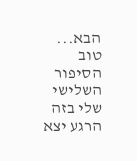הבא...
טוב הסיפור השלישי שלי בזה הרגע יצא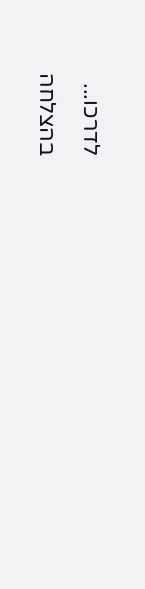לדרכו...
בהצלחה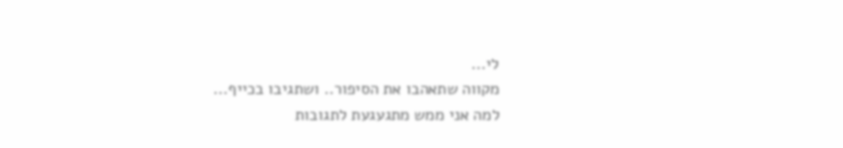לי...
מקווה שתאהבו את הסיפור.. ושתגיבו בכייף...
למה אני ממש מתגעגעת לתגובות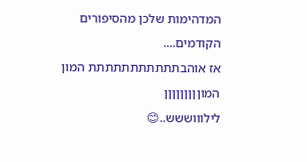המדהימות שלכן מהסיפורים הקודמים....
אז אוהבתתתתתתתתתתת המון המוןןןןןןןןן
לילוווששש..😊